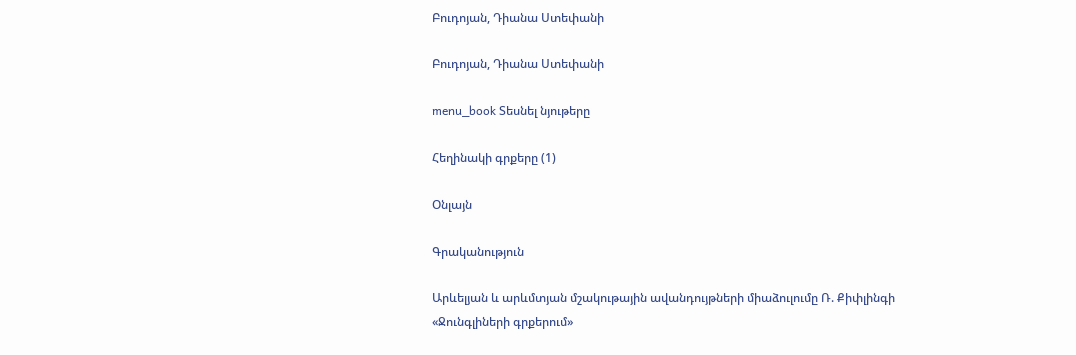Բուդոյան, Դիանա Ստեփանի

Բուդոյան, Դիանա Ստեփանի

menu_book Տեսնել նյութերը

Հեղինակի գրքերը (1)

Օնլայն

Գրականություն

Արևելյան և արևմտյան մշակութային ավանդույթների միաձուլումը Ռ. Քիփլինգի «Ջունգլիների գրքերում»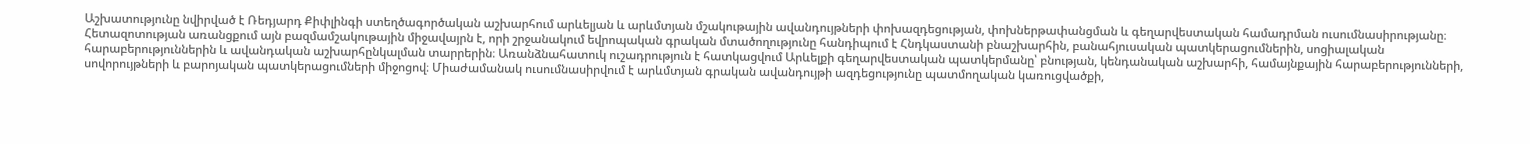Աշխատությունը նվիրված է Ռեդյարդ Քիփլինգի ստեղծագործական աշխարհում արևելյան և արևմտյան մշակութային ավանդույթների փոխազդեցության, փոխներթափանցման և գեղարվեստական համադրման ուսումնասիրությանը։ Հետազոտության առանցքում այն բազմամշակութային միջավայրն է, որի շրջանակում եվրոպական գրական մտածողությունը հանդիպում է Հնդկաստանի բնաշխարհին, բանահյուսական պատկերացումներին, սոցիալական հարաբերություններին և ավանդական աշխարհընկալման տարրերին։ Առանձնահատուկ ուշադրություն է հատկացվում Արևելքի գեղարվեստական պատկերմանը՝ բնության, կենդանական աշխարհի, համայնքային հարաբերությունների, սովորույթների և բարոյական պատկերացումների միջոցով։ Միաժամանակ ուսումնասիրվում է արևմտյան գրական ավանդույթի ազդեցությունը պատմողական կառուցվածքի,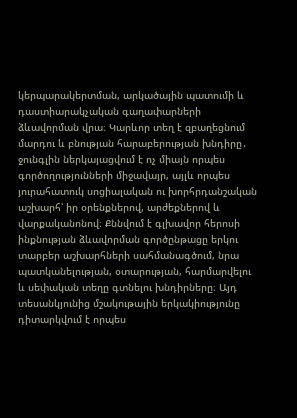կերպարակերտման, արկածային պատումի և դաստիարակչական գաղափարների ձևավորման վրա։ Կարևոր տեղ է զբաղեցնում մարդու և բնության հարաբերության խնդիրը․ ջունգլին ներկայացվում է ոչ միայն որպես գործողությունների միջավայր, այլև որպես յուրահատուկ սոցիալական ու խորհրդանշական աշխարհ՝ իր օրենքներով, արժեքներով և վարքականոնով։ Քննվում է գլխավոր հերոսի ինքնության ձևավորման գործընթացը երկու տարբեր աշխարհների սահմանագծում, նրա պատկանելության, օտարության, հարմարվելու և սեփական տեղը գտնելու խնդիրները։ Այդ տեսանկյունից մշակութային երկակիությունը դիտարկվում է որպես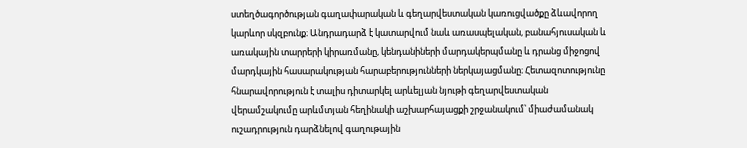ստեղծագործության գաղափարական և գեղարվեստական կառուցվածքը ձևավորող կարևոր սկզբունք։ Անդրադարձ է կատարվում նաև առասպելական, բանահյուսական և առակային տարրերի կիրառմանը, կենդանիների մարդակերպմանը և դրանց միջոցով մարդկային հասարակության հարաբերությունների ներկայացմանը։ Հետազոտությունը հնարավորություն է տալիս դիտարկել արևելյան նյութի գեղարվեստական վերամշակումը արևմտյան հեղինակի աշխարհայացքի շրջանակում՝ միաժամանակ ուշադրություն դարձնելով գաղութային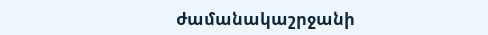ժամանակաշրջանի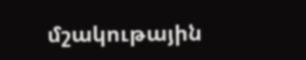մշակութային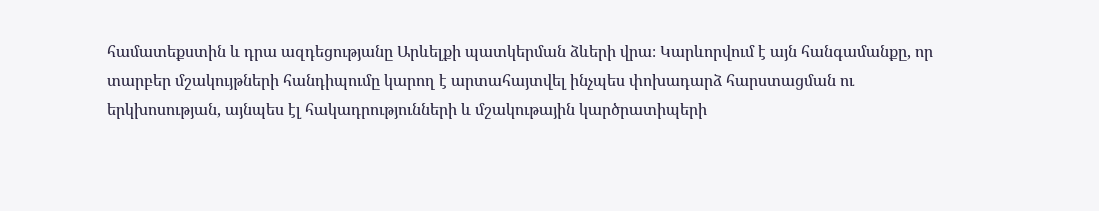համատեքստին և դրա ազդեցությանը Արևելքի պատկերման ձևերի վրա։ Կարևորվում է այն հանգամանքը, որ տարբեր մշակույթների հանդիպումը կարող է արտահայտվել ինչպես փոխադարձ հարստացման ու երկխոսության, այնպես էլ հակադրությունների և մշակութային կարծրատիպերի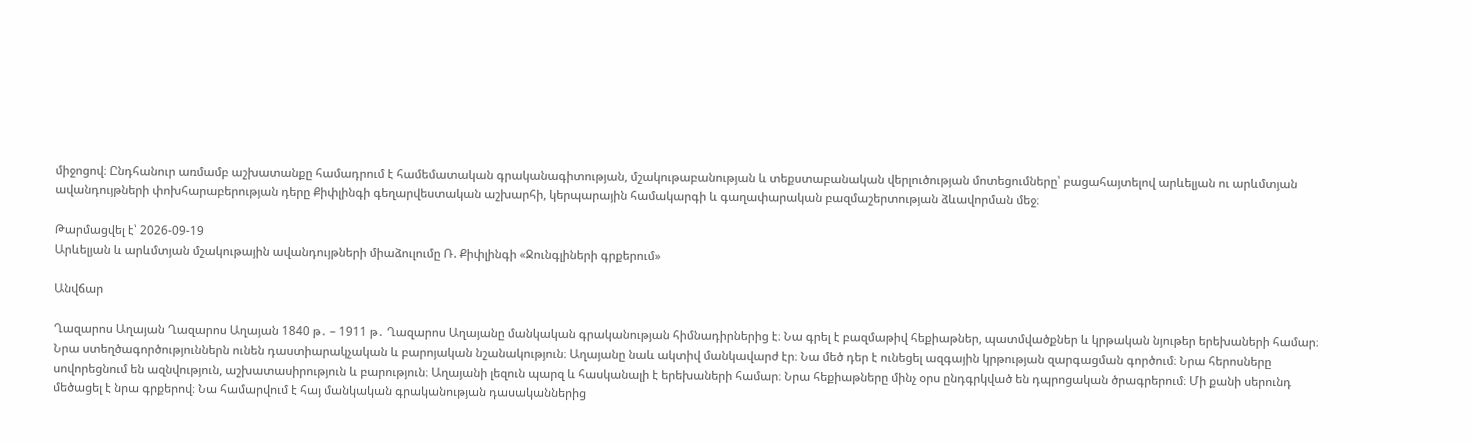միջոցով։ Ընդհանուր առմամբ աշխատանքը համադրում է համեմատական գրականագիտության, մշակութաբանության և տեքստաբանական վերլուծության մոտեցումները՝ բացահայտելով արևելյան ու արևմտյան ավանդույթների փոխհարաբերության դերը Քիփլինգի գեղարվեստական աշխարհի, կերպարային համակարգի և գաղափարական բազմաշերտության ձևավորման մեջ։

Թարմացվել է՝ 2026-09-19
Արևելյան և արևմտյան մշակութային ավանդույթների միաձուլումը Ռ. Քիփլինգի «Ջունգլիների գրքերում»

Անվճար

Ղազարոս Աղայան Ղազարոս Աղայան 1840 թ․ – 1911 թ․ Ղազարոս Աղայանը մանկական գրականության հիմնադիրներից է։ Նա գրել է բազմաթիվ հեքիաթներ, պատմվածքներ և կրթական նյութեր երեխաների համար։ Նրա ստեղծագործություններն ունեն դաստիարակչական և բարոյական նշանակություն։ Աղայանը նաև ակտիվ մանկավարժ էր։ Նա մեծ դեր է ունեցել ազգային կրթության զարգացման գործում։ Նրա հերոսները սովորեցնում են ազնվություն, աշխատասիրություն և բարություն։ Աղայանի լեզուն պարզ և հասկանալի է երեխաների համար։ Նրա հեքիաթները մինչ օրս ընդգրկված են դպրոցական ծրագրերում։ Մի քանի սերունդ մեծացել է նրա գրքերով։ Նա համարվում է հայ մանկական գրականության դասականներից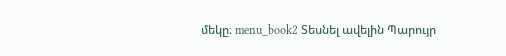մեկը։ menu_book2 Տեսնել ավելին Պարույր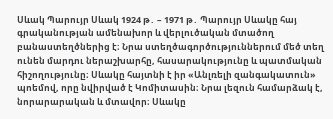Սևակ Պարույր Սևակ 1924 թ․ – 1971 թ․ Պարույր Սևակը հայ գրականության ամենախոր և վերլուծական մտածող բանաստեղծներից է։ Նրա ստեղծագործություններում մեծ տեղ ունեն մարդու ներաշխարհը, հասարակությունը և պատմական հիշողությունը։ Սևակը հայտնի է իր «Անլռելի զանգակատուն» պոեմով, որը նվիրված է Կոմիտասին։ Նրա լեզուն համարձակ է, նորարարական և մտավոր։ Սևակը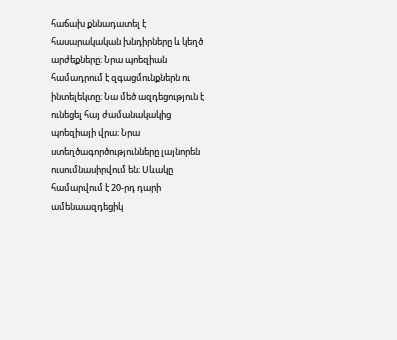հաճախ քննադատել է հասարակական խնդիրները և կեղծ արժեքները։ Նրա պոեզիան համադրում է զգացմունքներն ու ինտելեկտը։ Նա մեծ ազդեցություն է ունեցել հայ ժամանակակից պոեզիայի վրա։ Նրա ստեղծագործությունները լայնորեն ուսումնասիրվում են։ Սևակը համարվում է 20-րդ դարի ամենաազդեցիկ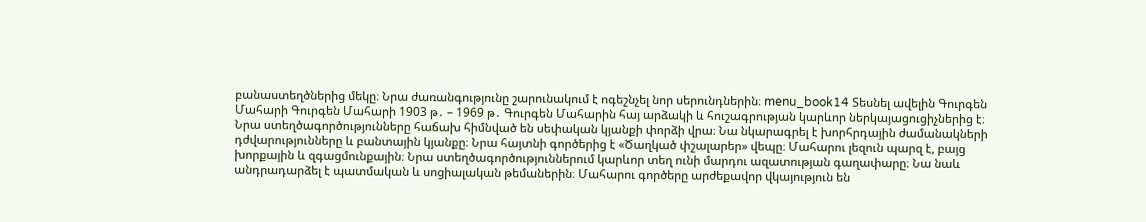բանաստեղծներից մեկը։ Նրա ժառանգությունը շարունակում է ոգեշնչել նոր սերունդներին։ menu_book14 Տեսնել ավելին Գուրգեն Մահարի Գուրգեն Մահարի 1903 թ․ – 1969 թ․ Գուրգեն Մահարին հայ արձակի և հուշագրության կարևոր ներկայացուցիչներից է։ Նրա ստեղծագործությունները հաճախ հիմնված են սեփական կյանքի փորձի վրա։ Նա նկարագրել է խորհրդային ժամանակների դժվարությունները և բանտային կյանքը։ Նրա հայտնի գործերից է «Ծաղկած փշալարեր» վեպը։ Մահարու լեզուն պարզ է, բայց խորքային և զգացմունքային։ Նրա ստեղծագործություններում կարևոր տեղ ունի մարդու ազատության գաղափարը։ Նա նաև անդրադարձել է պատմական և սոցիալական թեմաներին։ Մահարու գործերը արժեքավոր վկայություն են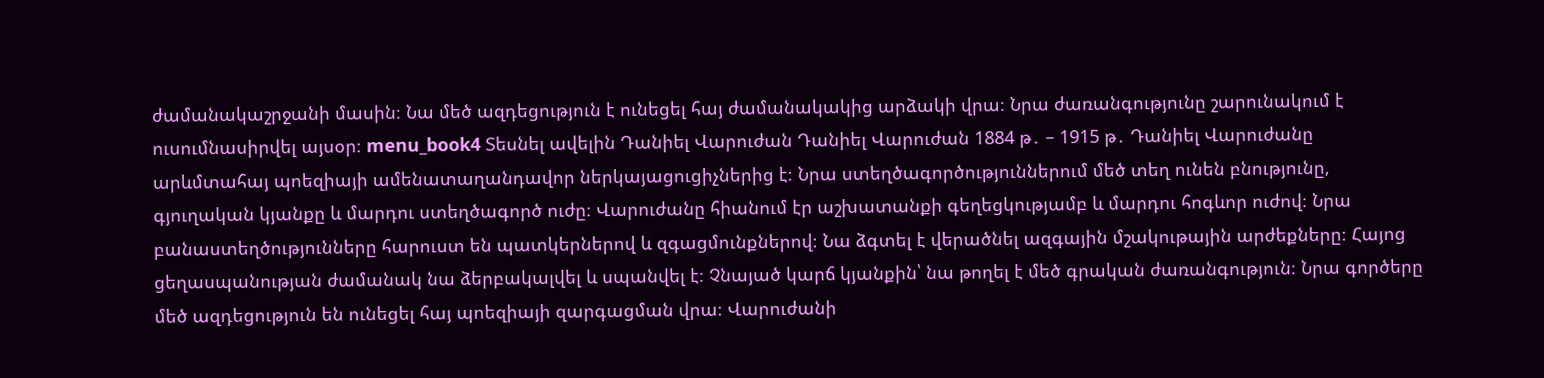ժամանակաշրջանի մասին։ Նա մեծ ազդեցություն է ունեցել հայ ժամանակակից արձակի վրա։ Նրա ժառանգությունը շարունակում է ուսումնասիրվել այսօր։ menu_book4 Տեսնել ավելին Դանիել Վարուժան Դանիել Վարուժան 1884 թ․ – 1915 թ․ Դանիել Վարուժանը արևմտահայ պոեզիայի ամենատաղանդավոր ներկայացուցիչներից է։ Նրա ստեղծագործություններում մեծ տեղ ունեն բնությունը, գյուղական կյանքը և մարդու ստեղծագործ ուժը։ Վարուժանը հիանում էր աշխատանքի գեղեցկությամբ և մարդու հոգևոր ուժով։ Նրա բանաստեղծությունները հարուստ են պատկերներով և զգացմունքներով։ Նա ձգտել է վերածնել ազգային մշակութային արժեքները։ Հայոց ցեղասպանության ժամանակ նա ձերբակալվել և սպանվել է։ Չնայած կարճ կյանքին՝ նա թողել է մեծ գրական ժառանգություն։ Նրա գործերը մեծ ազդեցություն են ունեցել հայ պոեզիայի զարգացման վրա։ Վարուժանի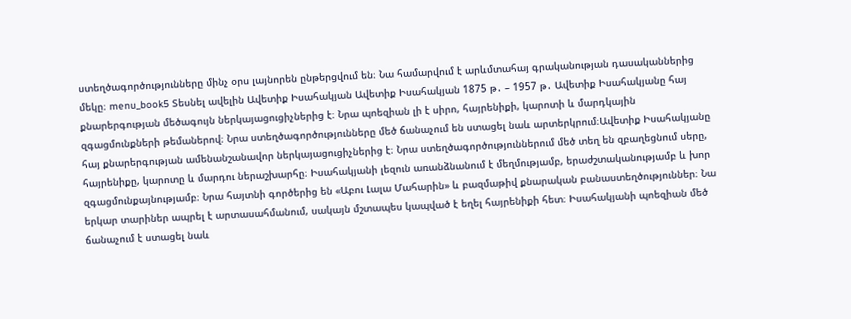ստեղծագործությունները մինչ օրս լայնորեն ընթերցվում են։ Նա համարվում է արևմտահայ գրականության դասականներից մեկը։ menu_book5 Տեսնել ավելին Ավետիք Իսահակյան Ավետիք Իսահակյան 1875 թ․ – 1957 թ․ Ավետիք Իսահակյանը հայ քնարերգության մեծագույն ներկայացուցիչներից է։ Նրա պոեզիան լի է սիրո, հայրենիքի, կարոտի և մարդկային զգացմունքների թեմաներով։ Նրա ստեղծագործությունները մեծ ճանաչում են ստացել նաև արտերկրում։Ավետիք Իսահակյանը հայ քնարերգության ամենանշանավոր ներկայացուցիչներից է։ Նրա ստեղծագործություններում մեծ տեղ են զբաղեցնում սերը, հայրենիքը, կարոտը և մարդու ներաշխարհը։ Իսահակյանի լեզուն առանձնանում է մեղմությամբ, երաժշտականությամբ և խոր զգացմունքայնությամբ։ Նրա հայտնի գործերից են «Աբու Լալա Մահարին» և բազմաթիվ քնարական բանաստեղծություններ։ Նա երկար տարիներ ապրել է արտասահմանում, սակայն մշտապես կապված է եղել հայրենիքի հետ։ Իսահակյանի պոեզիան մեծ ճանաչում է ստացել նաև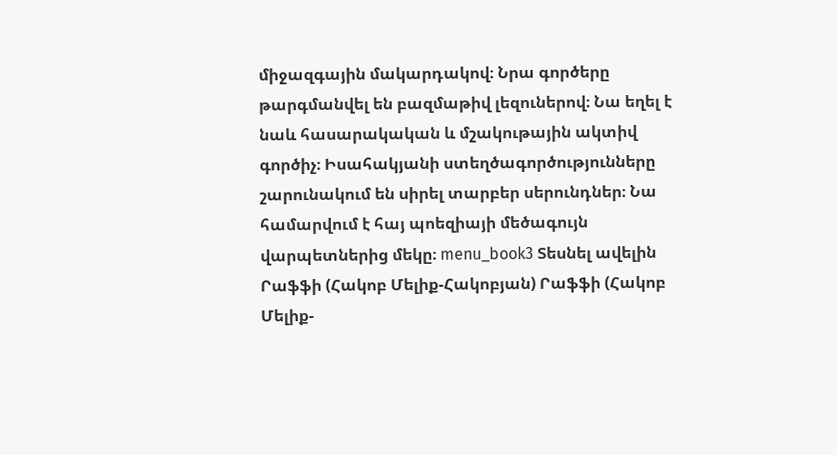միջազգային մակարդակով։ Նրա գործերը թարգմանվել են բազմաթիվ լեզուներով։ Նա եղել է նաև հասարակական և մշակութային ակտիվ գործիչ։ Իսահակյանի ստեղծագործությունները շարունակում են սիրել տարբեր սերունդներ։ Նա համարվում է հայ պոեզիայի մեծագույն վարպետներից մեկը։ menu_book3 Տեսնել ավելին Րաֆֆի (Հակոբ Մելիք-Հակոբյան) Րաֆֆի (Հակոբ Մելիք-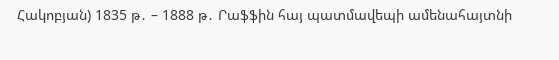Հակոբյան) 1835 թ․ – 1888 թ․ Րաֆֆին հայ պատմավեպի ամենահայտնի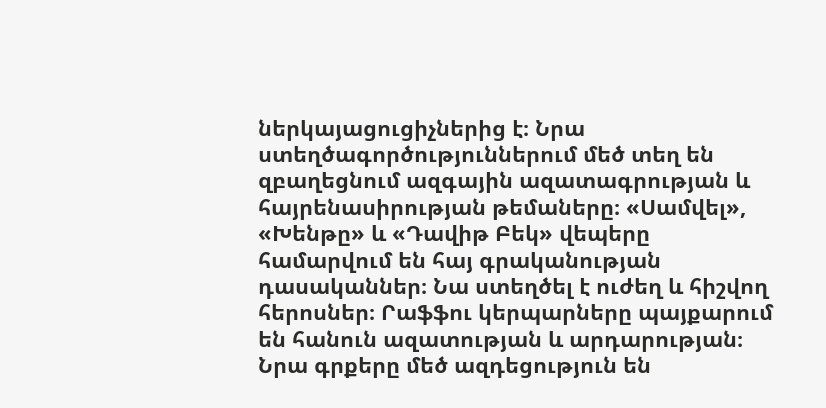ներկայացուցիչներից է։ Նրա ստեղծագործություններում մեծ տեղ են զբաղեցնում ազգային ազատագրության և հայրենասիրության թեմաները։ «Սամվել», «Խենթը» և «Դավիթ Բեկ» վեպերը համարվում են հայ գրականության դասականներ։ Նա ստեղծել է ուժեղ և հիշվող հերոսներ։ Րաֆֆու կերպարները պայքարում են հանուն ազատության և արդարության։ Նրա գրքերը մեծ ազդեցություն են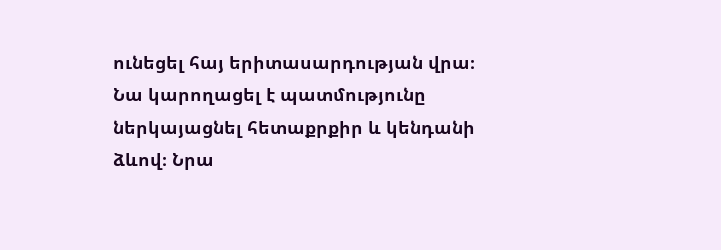ունեցել հայ երիտասարդության վրա։ Նա կարողացել է պատմությունը ներկայացնել հետաքրքիր և կենդանի ձևով։ Նրա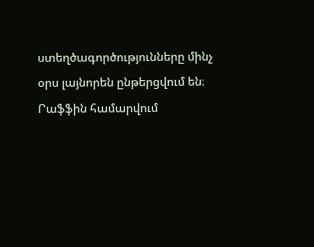ստեղծագործությունները մինչ օրս լայնորեն ընթերցվում են։ Րաֆֆին համարվում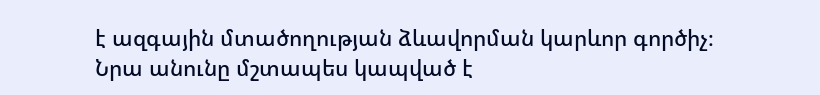է ազգային մտածողության ձևավորման կարևոր գործիչ։ Նրա անունը մշտապես կապված է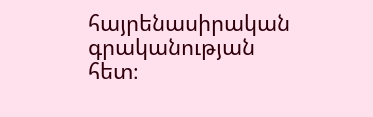հայրենասիրական գրականության հետ։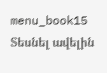menu_book15 Տեսնել ավելին